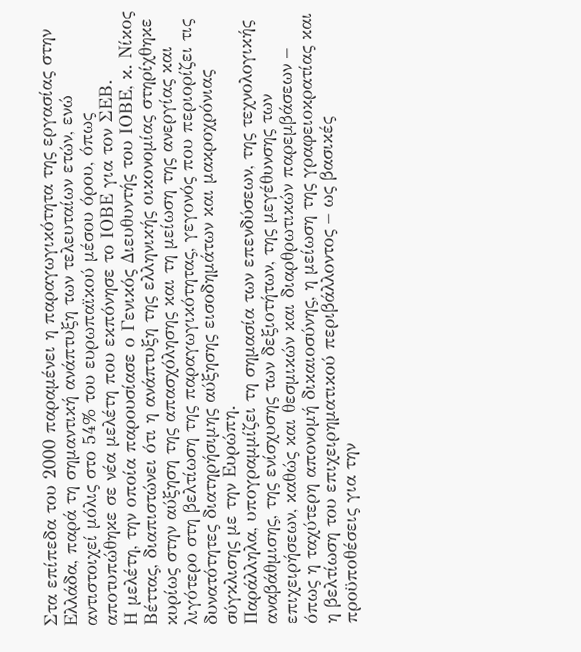Στα επίπεδα του 2000 παραμένει η παραγωγικότητα της εργασίας στην Ελλάδα, παρά τη σημαντική ανάπτυξη των τελευταίων ετών, ενώ αντιστοιχεί μόλις στο 54% του ευρωπαϊκού μέσου όρου, όπως αποτυπώθηκε σε νέα μελέτη που εκπόνησε το ΙΟΒΕ για τον ΣΕΒ.
Η μελέτη, την οποία παρουσίασε ο Γενικός Διευθυντής του ΙΟΒΕ, κ. Νίκος Βέττας, διαπιστώνει ότι η ανάπτυξη της ελληνικής οικονομίας στηρίχθηκε κυρίως στην αύξηση της απασχόλησης και τη μείωση της ανεργίας και λιγότερο στη βελτίωση της παραγωγικότητας, γεγονός που περιορίζει τις δυνατότητες διατηρήσιμης αύξησης εισοδημάτων και μακροχρόνιας σύγκλισης με την Ευρώπη.
Παράλληλα, υπογραμμίζει τη σημασία των επενδύσεων, της τεχνολογικής αναβάθμισης, της ενίσχυσης των δεξιοτήτων, της μεγέθυνσης των επιχειρήσεων, καθώς και θεσμικών και διαρθρωτικών παρεμβάσεων – όπως η ταχύτερη απονομή δικαιοσύνης, η μείωση της γραφειοκρατίας και η βελτίωση του επιχειρηματικού περιβάλλοντος – ως βασικές προϋποθέσεις για την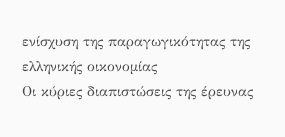ενίσχυση της παραγωγικότητας της ελληνικής οικονομίας
Οι κύριες διαπιστώσεις της έρευνας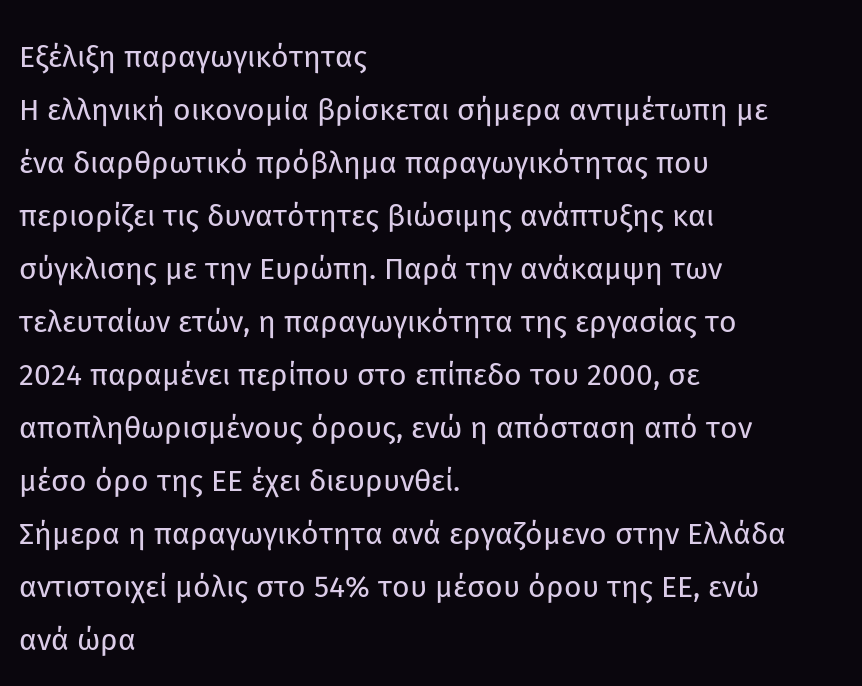Εξέλιξη παραγωγικότητας
Η ελληνική οικονομία βρίσκεται σήμερα αντιμέτωπη με ένα διαρθρωτικό πρόβλημα παραγωγικότητας που περιορίζει τις δυνατότητες βιώσιμης ανάπτυξης και σύγκλισης με την Ευρώπη. Παρά την ανάκαμψη των τελευταίων ετών, η παραγωγικότητα της εργασίας το 2024 παραμένει περίπου στο επίπεδο του 2000, σε αποπληθωρισμένους όρους, ενώ η απόσταση από τον μέσο όρο της ΕΕ έχει διευρυνθεί.
Σήμερα η παραγωγικότητα ανά εργαζόμενο στην Ελλάδα αντιστοιχεί μόλις στο 54% του μέσου όρου της ΕΕ, ενώ ανά ώρα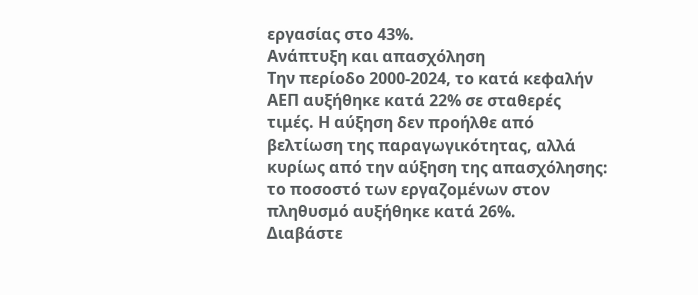εργασίας στο 43%.
Ανάπτυξη και απασχόληση
Την περίοδο 2000-2024, το κατά κεφαλήν ΑΕΠ αυξήθηκε κατά 22% σε σταθερές τιμές. Η αύξηση δεν προήλθε από βελτίωση της παραγωγικότητας, αλλά κυρίως από την αύξηση της απασχόλησης: το ποσοστό των εργαζομένων στον πληθυσμό αυξήθηκε κατά 26%.
Διαβάστε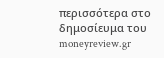περισσότερα στο δημοσίευμα του moneyreview.gr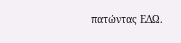πατώντας ΕΔΩ.